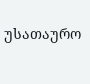უსათაურო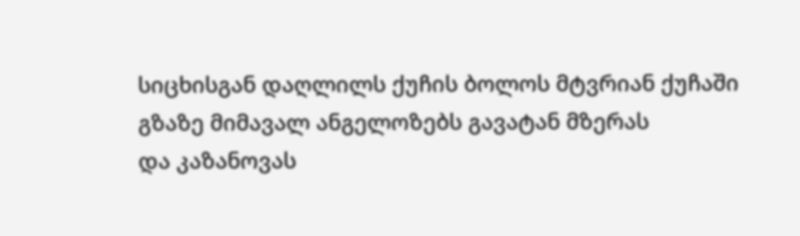სიცხისგან დაღლილს ქუჩის ბოლოს მტვრიან ქუჩაში
გზაზე მიმავალ ანგელოზებს გავატან მზერას
და კაზანოვას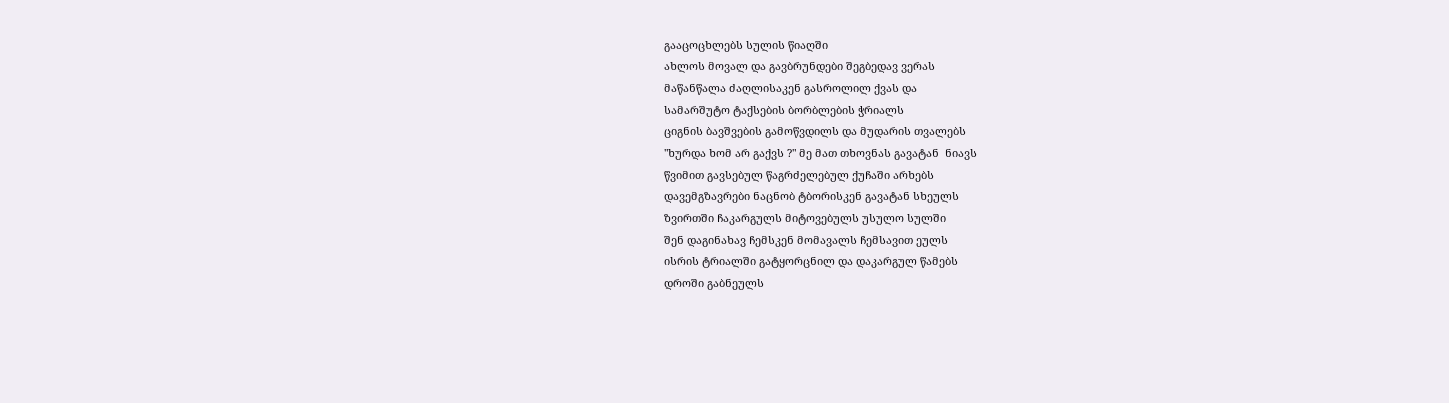გააცოცხლებს სულის წიაღში
ახლოს მოვალ და გავბრუნდები შეგბედავ ვერას
მაწანწალა ძაღლისაკენ გასროლილ ქვას და
სამარშუტო ტაქსების ბორბლების ჭრიალს
ციგნის ბავშვების გამოწვდილს და მუდარის თვალებს
"ხურდა ხომ არ გაქვს ?" მე მათ თხოვნას გავატან  ნიავს
წვიმით გავსებულ წაგრძელებულ ქუჩაში არხებს
დავემგზავრები ნაცნობ ტბორისკენ გავატან სხეულს
ზვირთში ჩაკარგულს მიტოვებულს უსულო სულში
შენ დაგინახავ ჩემსკენ მომავალს ჩემსავით ეულს
ისრის ტრიალში გატყორცნილ და დაკარგულ წამებს
დროში გაბნეულს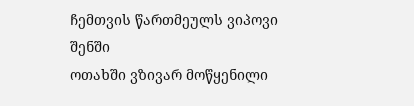ჩემთვის წართმეულს ვიპოვი შენში
ოთახში ვზივარ მოწყენილი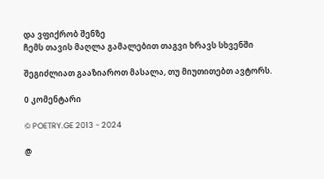და ვფიქრობ შენზე
ჩემს თავის მაღლა გამალებით თაგვი ხრავს სხვენში

შეგიძლიათ გააზიაროთ მასალა, თუ მიუთითებთ ავტორს.

0 კომენტარი

© POETRY.GE 2013 - 2024

@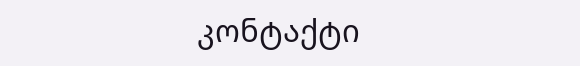კონტაქტი